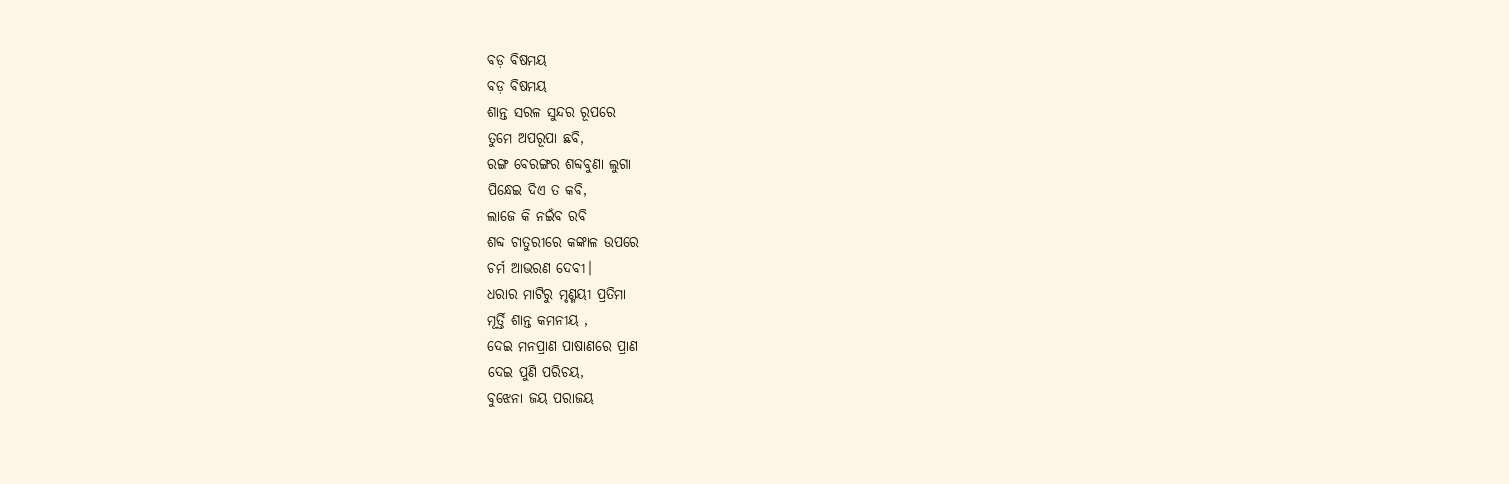ବଡ଼ ବିଷମୟ
ବଡ଼ ବିଷମୟ
ଶାନ୍ତ ସରଳ ସୁନ୍ଦର ରୂପରେ
ତୁମେ ଅପରୂପା ଛବି,
ରଙ୍ଗ ବେରଙ୍ଗର ଶବ୍ଦବୁଣା ଲୁଗା
ପିନ୍ଧେଇ ଦିଏ ତ କବି,
ଲାଜେ କି ନଇଁବ ରବି
ଶବ୍ଦ ଚାତୁରୀରେ କଙ୍କାଳ ଉପରେ
ଚର୍ମ ଆଭରଣ ଦେବୀ।
ଧରାର ମାଟିରୁ ମୃଣ୍ମୟୀ ପ୍ରତିମା
ମୂର୍ତ୍ତି ଶାନ୍ତ କମନୀୟ ,
ଦେଇ ମନପ୍ରାଣ ପାଷାଣରେ ପ୍ରାଣ
ଦେଇ ପୁଣି ପରିଚୟ,
ବୁଝେନା ଜୟ ପରାଜୟ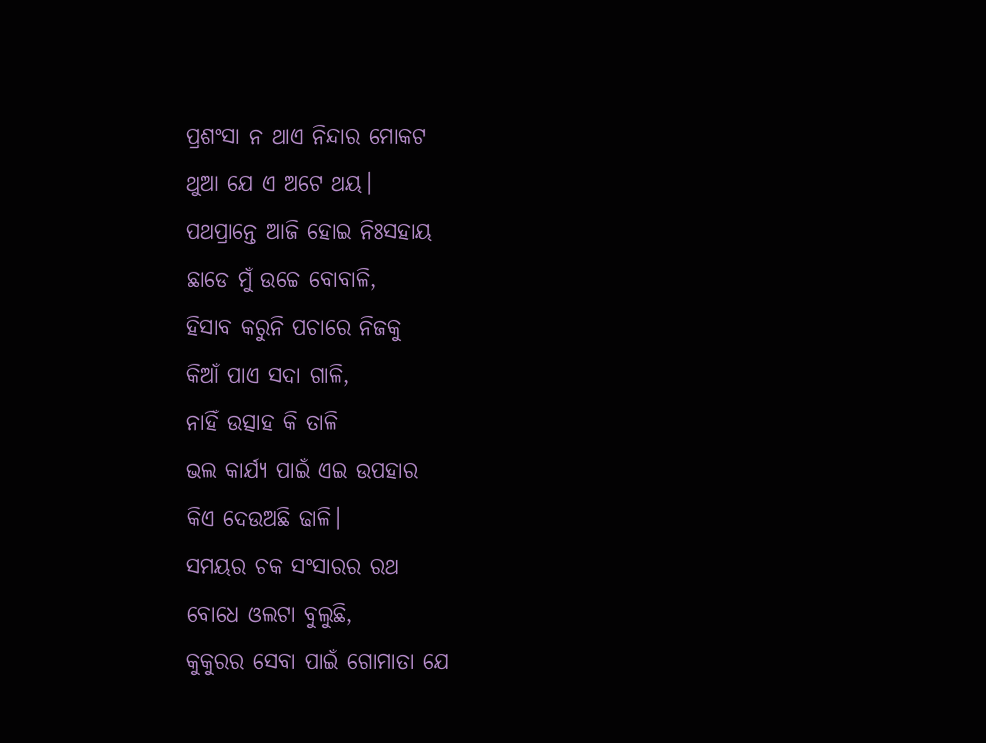ପ୍ରଶଂସା ନ ଥାଏ ନିନ୍ଦାର ମୋକଟ
ଥୁଆ ଯେ ଏ ଅଟେ ଥୟ।
ପଥପ୍ରାନ୍ତେ ଆଜି ହୋଇ ନିଃସହାୟ
ଛାଡେ ମୁଁ ଉଚ୍ଚେ ବୋବାଳି,
ହିସାବ କରୁନି ପଚାରେ ନିଜକୁ
କିଆଁ ପାଏ ସଦା ଗାଳି,
ନାହିଁ ଉତ୍ସାହ କି ତାଳି
ଭଲ କାର୍ଯ୍ୟ ପାଇଁ ଏଇ ଉପହାର
କିଏ ଦେଉଅଛି ଢାଳି।
ସମୟର ଚକ ସଂସାରର ରଥ
ବୋଧେ ଓଲଟା ବୁଲୁଛି,
କୁକୁରର ସେବା ପାଇଁ ଗୋମାତା ଯେ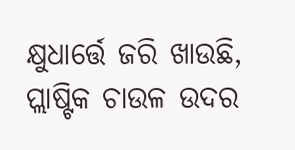କ୍ଷୁଧାର୍ତ୍ତେ ଜରି ଖାଉଛି,
ପ୍ଲାଷ୍ଟିକ ଚାଉଳ ଉଦର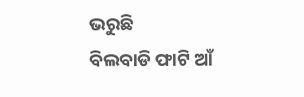ଭରୁଛି
ବିଲବାଡି ଫାଟି ଆଁ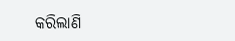କରିଲାଣି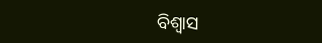ବିଶ୍ବାସ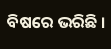ବିଷରେ ଭରିଛି ।